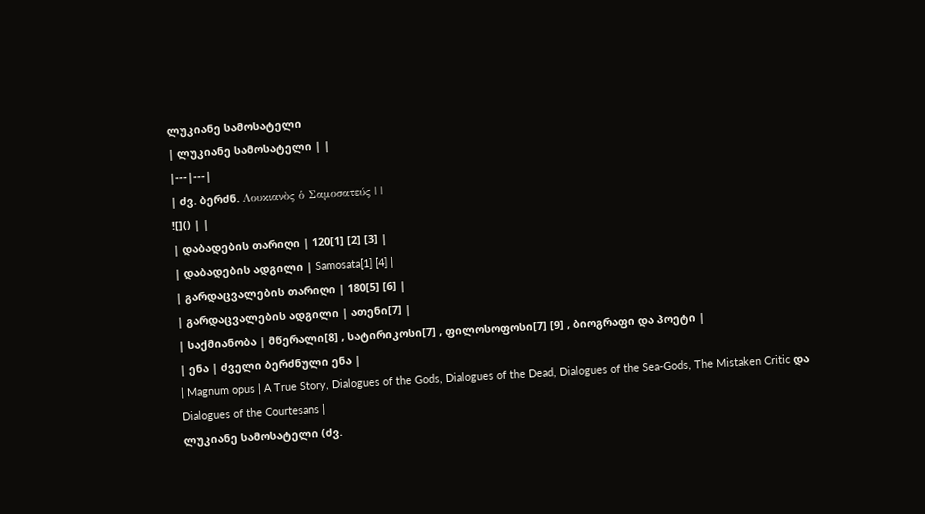ლუკიანე სამოსატელი
| ლუკიანე სამოსატელი | |
|---|---|
| ძვ. ბერძნ. Λουκιανὸς ὁ Σαμοσατεύς | |
![]() | |
| დაბადების თარიღი | 120[1] [2] [3] |
| დაბადების ადგილი | Samosata[1] [4] |
| გარდაცვალების თარიღი | 180[5] [6] |
| გარდაცვალების ადგილი | ათენი[7] |
| საქმიანობა | მწერალი[8] , სატირიკოსი[7] , ფილოსოფოსი[7] [9] , ბიოგრაფი და პოეტი |
| ენა | ძველი ბერძნული ენა |
| Magnum opus | A True Story, Dialogues of the Gods, Dialogues of the Dead, Dialogues of the Sea-Gods, The Mistaken Critic და Dialogues of the Courtesans |
ლუკიანე სამოსატელი (ძვ.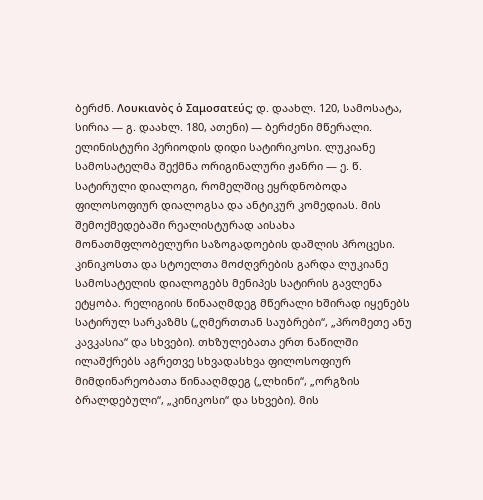ბერძნ. Λουκιανὸς ὁ Σαμοσατεύς; დ. დაახლ. 120, სამოსატა, სირია — გ. დაახლ. 180, ათენი) — ბერძენი მწერალი. ელინისტური პერიოდის დიდი სატირიკოსი. ლუკიანე სამოსატელმა შექმნა ორიგინალური ჟანრი — ე. წ. სატირული დიალოგი, რომელშიც ეყრდნობოდა ფილოსოფიურ დიალოგსა და ანტიკურ კომედიას. მის შემოქმედებაში რეალისტურად აისახა მონათმფლობელური საზოგადოების დაშლის პროცესი. კინიკოსთა და სტოელთა მოძღვრების გარდა ლუკიანე სამოსატელის დიალოგებს მენიპეს სატირის გავლენა ეტყობა. რელიგიის წინააღმდეგ მწერალი ხშირად იყენებს სატირულ სარკაზმს („ღმერთთან საუბრები“, „პრომეთე ანუ კავკასია“ და სხვები). თხზულებათა ერთ ნაწილში ილაშქრებს აგრეთვე სხვადასხვა ფილოსოფიურ მიმდინარეობათა წინააღმდეგ („ლხინი“, „ორგზის ბრალდებული“, „კინიკოსი“ და სხვები). მის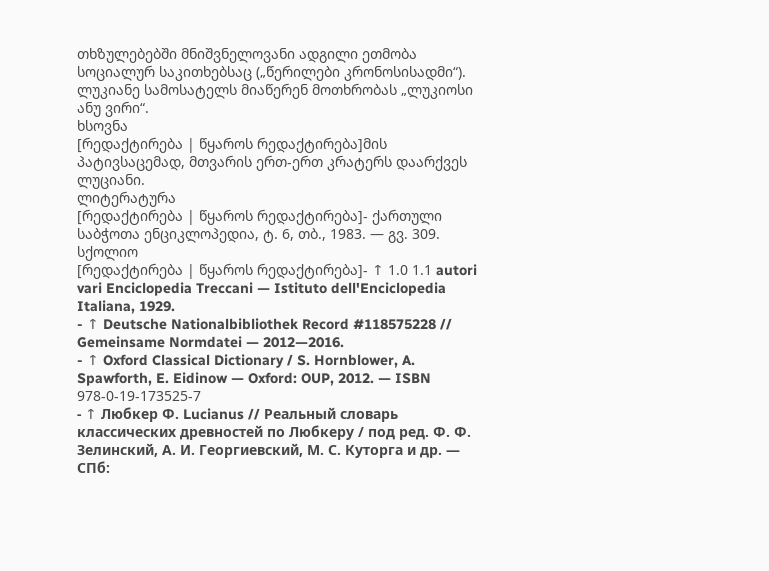თხზულებებში მნიშვნელოვანი ადგილი ეთმობა სოციალურ საკითხებსაც („წერილები კრონოსისადმი“). ლუკიანე სამოსატელს მიაწერენ მოთხრობას „ლუკიოსი ანუ ვირი“.
ხსოვნა
[რედაქტირება | წყაროს რედაქტირება]მის პატივსაცემად, მთვარის ერთ-ერთ კრატერს დაარქვეს ლუციანი.
ლიტერატურა
[რედაქტირება | წყაროს რედაქტირება]- ქართული საბჭოთა ენციკლოპედია, ტ. 6, თბ., 1983. — გვ. 309.
სქოლიო
[რედაქტირება | წყაროს რედაქტირება]- ↑ 1.0 1.1 autori vari Enciclopedia Treccani — Istituto dell'Enciclopedia Italiana, 1929.
- ↑ Deutsche Nationalbibliothek Record #118575228 // Gemeinsame Normdatei — 2012—2016.
- ↑ Oxford Classical Dictionary / S. Hornblower, A. Spawforth, E. Eidinow — Oxford: OUP, 2012. — ISBN 978-0-19-173525-7
- ↑ Любкер Ф. Lucianus // Реальный словарь классических древностей по Любкеру / под ред. Ф. Ф. Зелинский, А. И. Георгиевский, М. С. Куторга и др. — СПб: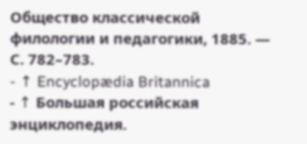Общество классической филологии и педагогики, 1885. — С. 782–783.
- ↑ Encyclopædia Britannica
- ↑ Большая российская энциклопедия.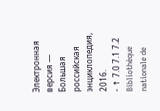Электронная версия — Большая российская энциклопедия, 2016.
- ↑ 7.0 7.1 7.2 Bibliothèque nationale de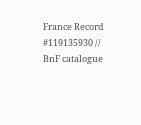France Record #119135930 // BnF catalogue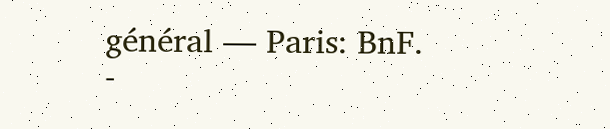général — Paris: BnF.
-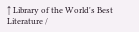↑ Library of the World's Best Literature /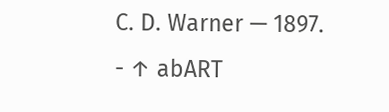C. D. Warner — 1897.
- ↑ abART